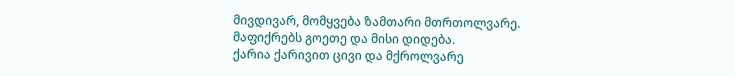მივდივარ, მომყვება ზამთარი მთრთოლვარე.
მაფიქრებს გოეთე და მისი დიდება.
ქარია ქარივით ცივი და მქროლვარე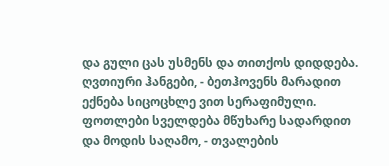და გული ცას უსმენს და თითქოს დიდდება.
ღვთიური ჰანგები, - ბეთჰოვენს მარადით
ექნება სიცოცხლე ვით სერაფიმული.
ფოთლები სველდება მწუხარე სადარდით
და მოდის საღამო, - თვალების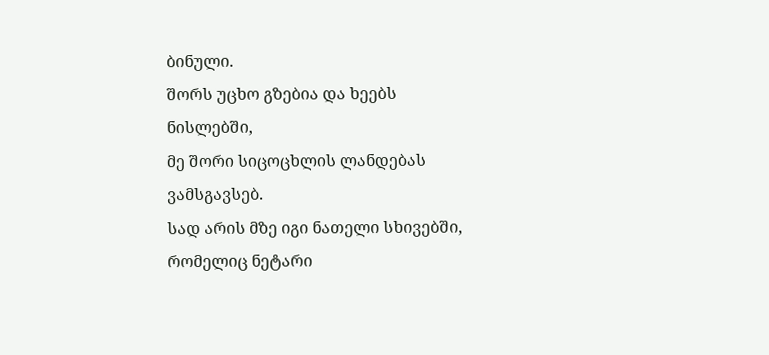ბინული.
შორს უცხო გზებია და ხეებს ნისლებში,
მე შორი სიცოცხლის ლანდებას ვამსგავსებ.
სად არის მზე იგი ნათელი სხივებში,
რომელიც ნეტარი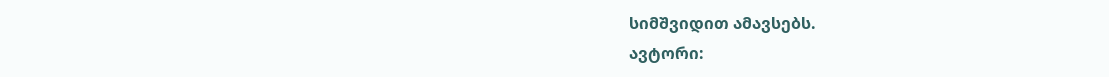სიმშვიდით ამავსებს.
ავტორი: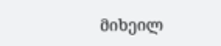მიხეილ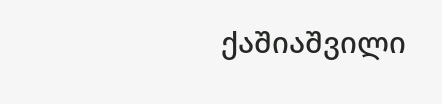ქაშიაშვილი